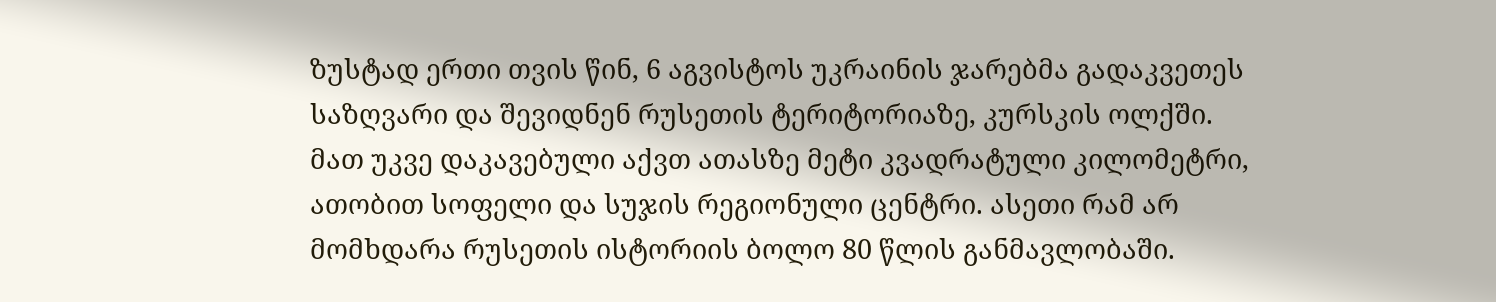ზუსტად ერთი თვის წინ, 6 აგვისტოს უკრაინის ჯარებმა გადაკვეთეს საზღვარი და შევიდნენ რუსეთის ტერიტორიაზე, კურსკის ოლქში. მათ უკვე დაკავებული აქვთ ათასზე მეტი კვადრატული კილომეტრი, ათობით სოფელი და სუჯის რეგიონული ცენტრი. ასეთი რამ არ მომხდარა რუსეთის ისტორიის ბოლო 80 წლის განმავლობაში.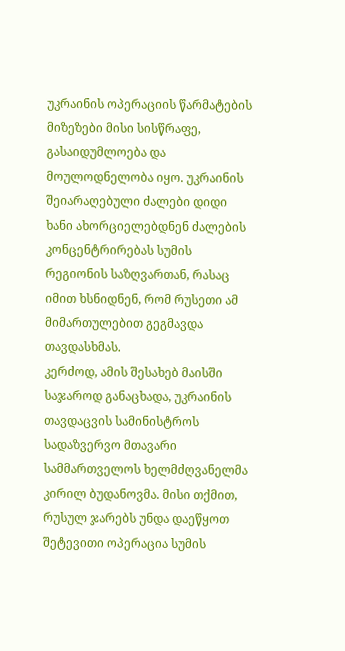უკრაინის ოპერაციის წარმატების მიზეზები მისი სისწრაფე, გასაიდუმლოება და მოულოდნელობა იყო. უკრაინის შეიარაღებული ძალები დიდი ხანი ახორციელებდნენ ძალების კონცენტრირებას სუმის რეგიონის საზღვართან, რასაც იმით ხსნიდნენ, რომ რუსეთი ამ მიმართულებით გეგმავდა თავდასხმას.
კერძოდ, ამის შესახებ მაისში საჯაროდ განაცხადა, უკრაინის თავდაცვის სამინისტროს სადაზვერვო მთავარი სამმართველოს ხელმძღვანელმა კირილ ბუდანოვმა. მისი თქმით, რუსულ ჯარებს უნდა დაეწყოთ შეტევითი ოპერაცია სუმის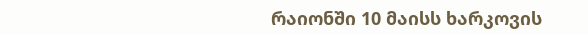რაიონში 10 მაისს ხარკოვის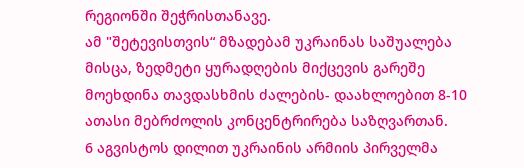რეგიონში შეჭრისთანავე.
ამ "შეტევისთვის“ მზადებამ უკრაინას საშუალება მისცა, ზედმეტი ყურადღების მიქცევის გარეშე მოეხდინა თავდასხმის ძალების- დაახლოებით 8-10 ათასი მებრძოლის კონცენტრირება საზღვართან.
6 აგვისტოს დილით უკრაინის არმიის პირველმა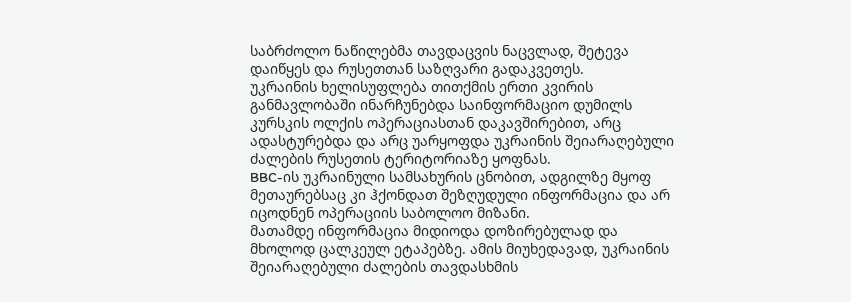საბრძოლო ნაწილებმა თავდაცვის ნაცვლად, შეტევა დაიწყეს და რუსეთთან საზღვარი გადაკვეთეს.
უკრაინის ხელისუფლება თითქმის ერთი კვირის განმავლობაში ინარჩუნებდა საინფორმაციო დუმილს კურსკის ოლქის ოპერაციასთან დაკავშირებით, არც ადასტურებდა და არც უარყოფდა უკრაინის შეიარაღებული ძალების რუსეთის ტერიტორიაზე ყოფნას.
BBC-ის უკრაინული სამსახურის ცნობით, ადგილზე მყოფ მეთაურებსაც კი ჰქონდათ შეზღუდული ინფორმაცია და არ იცოდნენ ოპერაციის საბოლოო მიზანი.
მათამდე ინფორმაცია მიდიოდა დოზირებულად და მხოლოდ ცალკეულ ეტაპებზე. ამის მიუხედავად, უკრაინის შეიარაღებული ძალების თავდასხმის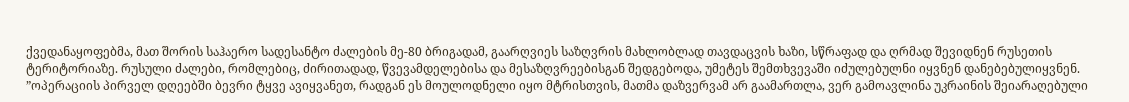ქვედანაყოფებმა, მათ შორის საჰაერო სადესანტო ძალების მე-80 ბრიგადამ, გაარღვიეს საზღვრის მახლობლად თავდაცვის ხაზი, სწრაფად და ღრმად შევიდნენ რუსეთის ტერიტორიაზე. რუსული ძალები, რომლებიც, ძირითადად, წვევამდელებისა და მესაზღვრეებისგან შედგებოდა, უმეტეს შემთხვევაში იძულებულნი იყვნენ დანებებულიყვნენ.
”ოპერაციის პირველ დღეებში ბევრი ტყვე ავიყვანეთ, რადგან ეს მოულოდნელი იყო მტრისთვის, მათმა დაზვერვამ არ გაამართლა, ვერ გამოავლინა უკრაინის შეიარაღებული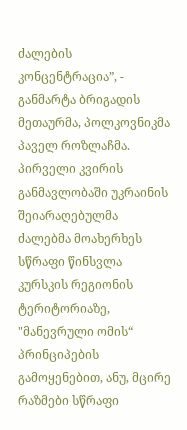ძალების კონცენტრაცია”, - განმარტა ბრიგადის მეთაურმა, პოლკოვნიკმა პაველ როზლაჩმა.
პირველი კვირის განმავლობაში უკრაინის შეიარაღებულმა ძალებმა მოახერხეს სწრაფი წინსვლა კურსკის რეგიონის ტერიტორიაზე, "მანევრული ომის“ პრინციპების გამოყენებით, ანუ, მცირე რაზმები სწრაფი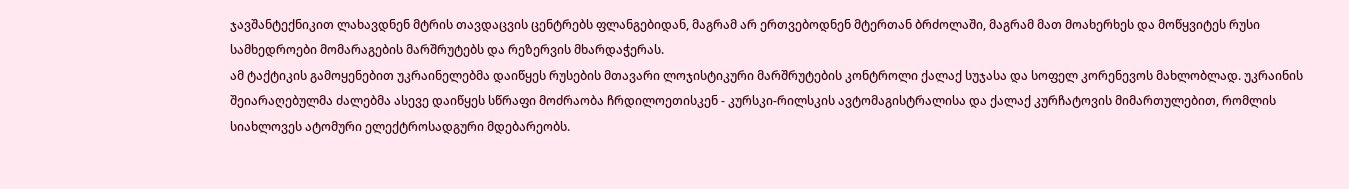ჯავშანტექნიკით ლახავდნენ მტრის თავდაცვის ცენტრებს ფლანგებიდან, მაგრამ არ ერთვებოდნენ მტერთან ბრძოლაში, მაგრამ მათ მოახერხეს და მოწყვიტეს რუსი სამხედროები მომარაგების მარშრუტებს და რეზერვის მხარდაჭერას.
ამ ტაქტიკის გამოყენებით უკრაინელებმა დაიწყეს რუსების მთავარი ლოჯისტიკური მარშრუტების კონტროლი ქალაქ სუჯასა და სოფელ კორენევოს მახლობლად. უკრაინის შეიარაღებულმა ძალებმა ასევე დაიწყეს სწრაფი მოძრაობა ჩრდილოეთისკენ - კურსკი-რილსკის ავტომაგისტრალისა და ქალაქ კურჩატოვის მიმართულებით, რომლის სიახლოვეს ატომური ელექტროსადგური მდებარეობს.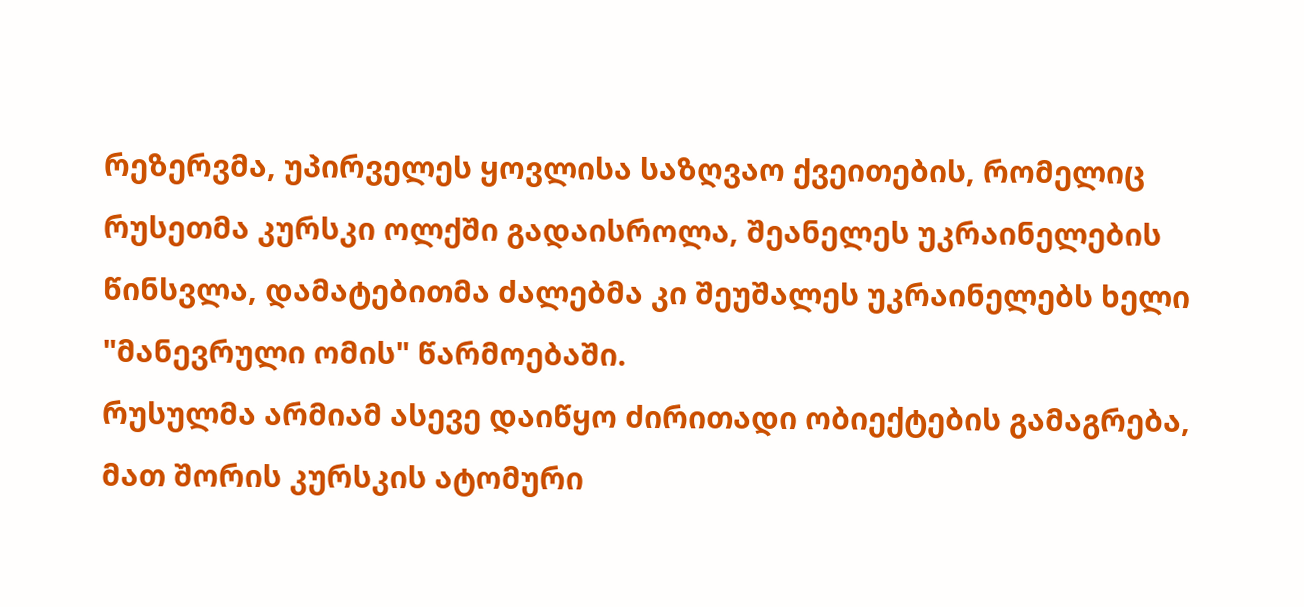რეზერვმა, უპირველეს ყოვლისა საზღვაო ქვეითების, რომელიც რუსეთმა კურსკი ოლქში გადაისროლა, შეანელეს უკრაინელების წინსვლა, დამატებითმა ძალებმა კი შეუშალეს უკრაინელებს ხელი "მანევრული ომის" წარმოებაში.
რუსულმა არმიამ ასევე დაიწყო ძირითადი ობიექტების გამაგრება, მათ შორის კურსკის ატომური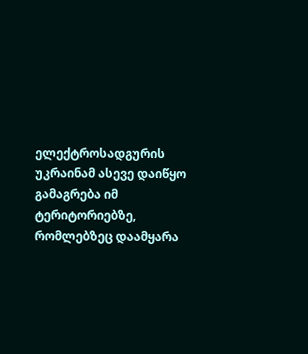ელექტროსადგურის
უკრაინამ ასევე დაიწყო გამაგრება იმ ტერიტორიებზე, რომლებზეც დაამყარა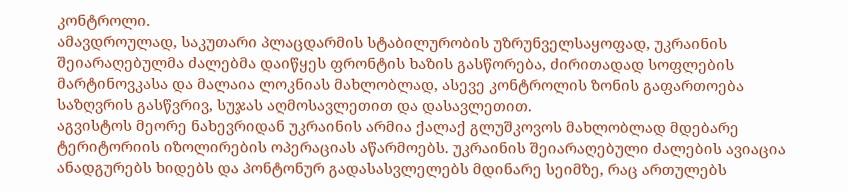კონტროლი.
ამავდროულად, საკუთარი პლაცდარმის სტაბილურობის უზრუნველსაყოფად, უკრაინის შეიარაღებულმა ძალებმა დაიწყეს ფრონტის ხაზის გასწორება, ძირითადად სოფლების მარტინოვკასა და მალაია ლოკნიას მახლობლად, ასევე კონტროლის ზონის გაფართოება საზღვრის გასწვრივ, სუჯას აღმოსავლეთით და დასავლეთით.
აგვისტოს მეორე ნახევრიდან უკრაინის არმია ქალაქ გლუშკოვოს მახლობლად მდებარე ტერიტორიის იზოლირების ოპერაციას აწარმოებს. უკრაინის შეიარაღებული ძალების ავიაცია ანადგურებს ხიდებს და პონტონურ გადასასვლელებს მდინარე სეიმზე, რაც ართულებს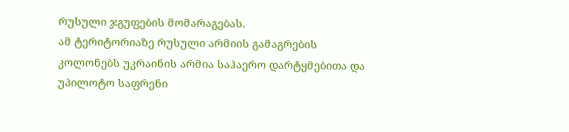რუსული ჯგუფების მომარაგებას.
ამ ტერიტორიაზე რუსული არმიის გამაგრების კოლონებს უკრაინის არმია საჰაერო დარტყმებითა და უპილოტო საფრენი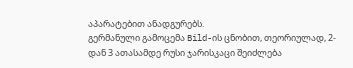აპარატებით ანადგურებს.
გერმანული გამოცემა Bild-ის ცნობით, თეორიულად, 2-დან 3 ათასამდე რუსი ჯარისკაცი შეიძლება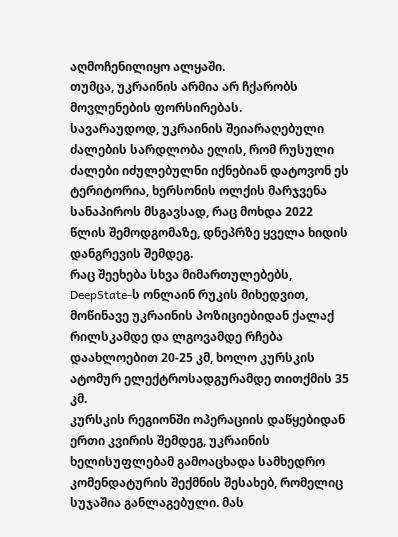აღმოჩენილიყო ალყაში.
თუმცა, უკრაინის არმია არ ჩქარობს მოვლენების ფორსირებას.
სავარაუდოდ, უკრაინის შეიარაღებული ძალების სარდლობა ელის, რომ რუსული ძალები იძულებულნი იქნებიან დატოვონ ეს ტერიტორია, ხერსონის ოლქის მარჯვენა სანაპიროს მსგავსად, რაც მოხდა 2022 წლის შემოდგომაზე, დნეპრზე ყველა ხიდის დანგრევის შემდეგ.
რაც შეეხება სხვა მიმართულებებს, DeepState-ს ონლაინ რუკის მიხედვით, მოწინავე უკრაინის პოზიციებიდან ქალაქ რილსკამდე და ლგოვამდე რჩება დაახლოებით 20-25 კმ, ხოლო კურსკის ატომურ ელექტროსადგურამდე თითქმის 35 კმ.
კურსკის რეგიონში ოპერაციის დაწყებიდან ერთი კვირის შემდეგ, უკრაინის ხელისუფლებამ გამოაცხადა სამხედრო კომენდატურის შექმნის შესახებ, რომელიც სუჯაშია განლაგებული. მას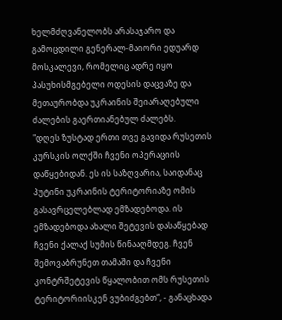ხელმძღვანელობს არასაჯარო და გამოცდილი გენერალ-მაიორი ედუარდ მოსკალევი, რომელიც ადრე იყო პასუხისმგებელი ოდესის დაცვაზე და მეთაურობდა უკრაინის შეიარაღებული ძალების გაერთიანებულ ძალებს.
"დღეს ზუსტად ერთი თვე გავიდა რუსეთის კურსკის ოლქში ჩვენი ოპერაციის დაწყებიდან. ეს ის საზღვარია, საიდანაც პუტინი უკრაინის ტერიტორიაზე ომის გასავრცელებლად ემზადებოდა. ის ემზადებოდა ახალი შეტევის დასაწყებად ჩვენი ქალაქ სუმის წინააღმდეგ. ჩვენ შემოვაბრუნეთ თამაში და ჩვენი კონტრშეტევის წყალობით ომს რუსეთის ტერიტორიისკენ ვუბიძგებთ“, - განაცხადა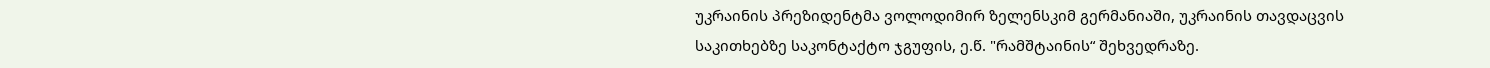უკრაინის პრეზიდენტმა ვოლოდიმირ ზელენსკიმ გერმანიაში, უკრაინის თავდაცვის საკითხებზე საკონტაქტო ჯგუფის, ე.წ. "რამშტაინის“ შეხვედრაზე.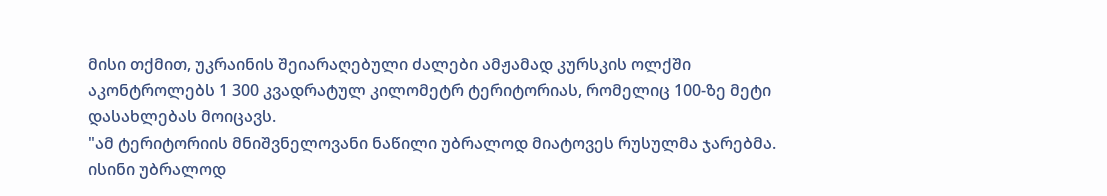მისი თქმით, უკრაინის შეიარაღებული ძალები ამჟამად კურსკის ოლქში აკონტროლებს 1 300 კვადრატულ კილომეტრ ტერიტორიას, რომელიც 100-ზე მეტი დასახლებას მოიცავს.
"ამ ტერიტორიის მნიშვნელოვანი ნაწილი უბრალოდ მიატოვეს რუსულმა ჯარებმა. ისინი უბრალოდ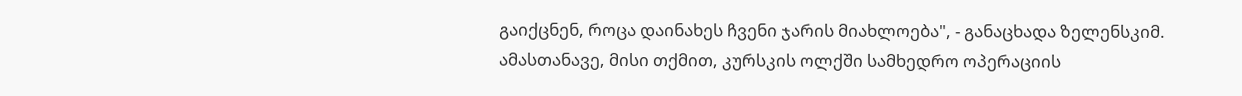გაიქცნენ, როცა დაინახეს ჩვენი ჯარის მიახლოება", - განაცხადა ზელენსკიმ.
ამასთანავე, მისი თქმით, კურსკის ოლქში სამხედრო ოპერაციის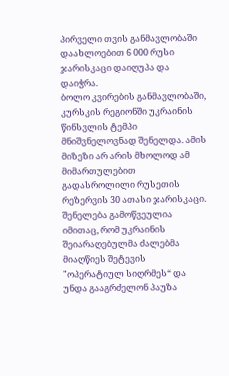პირველი თვის განმავლობაში დაახლოებით 6 000 რუსი ჯარისკაცი დაიღუპა და დაიჭრა.
ბოლო კვირების განმავლობაში, კურსკის რეგიონში უკრაინის წინსვლის ტემპი მნიშვნელოვნად შენელდა. ამის მიზეზი არ არის მხოლოდ ამ მიმართულებით გადასროლილი რუსეთის რეზერვის 30 ათასი ჯარისკაცი.
შენელება გამოწვეულია იმითაც, რომ უკრაინის შეიარაღებულმა ძალებმა მიაღწიეს შეტევის "ოპერატიულ სიღრმეს“ და უნდა გააგრძელონ პაუზა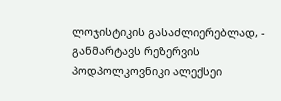ლოჯისტიკის გასაძლიერებლად, - განმარტავს რეზერვის პოდპოლკოვნიკი ალექსეი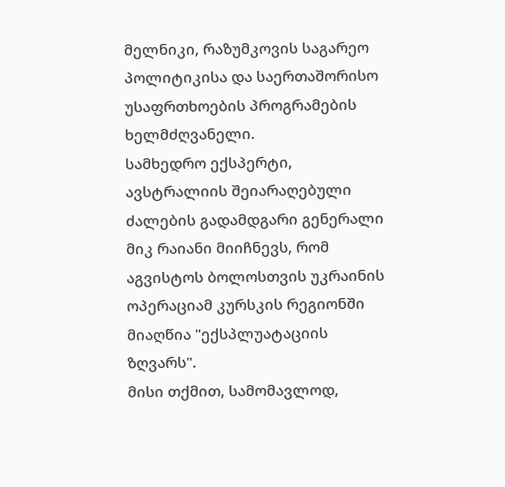მელნიკი, რაზუმკოვის საგარეო პოლიტიკისა და საერთაშორისო უსაფრთხოების პროგრამების ხელმძღვანელი.
სამხედრო ექსპერტი, ავსტრალიის შეიარაღებული ძალების გადამდგარი გენერალი მიკ რაიანი მიიჩნევს, რომ აგვისტოს ბოლოსთვის უკრაინის ოპერაციამ კურსკის რეგიონში მიაღწია "ექსპლუატაციის ზღვარს".
მისი თქმით, სამომავლოდ,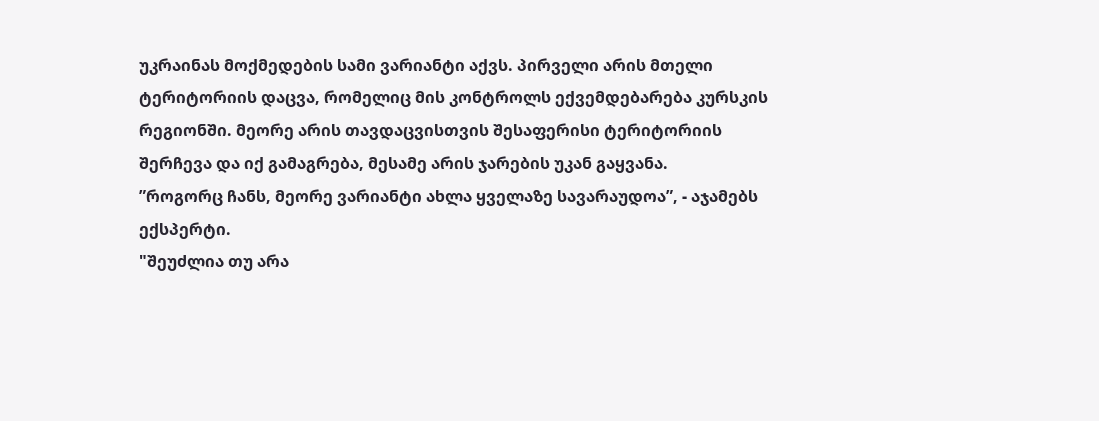უკრაინას მოქმედების სამი ვარიანტი აქვს. პირველი არის მთელი ტერიტორიის დაცვა, რომელიც მის კონტროლს ექვემდებარება კურსკის რეგიონში. მეორე არის თავდაცვისთვის შესაფერისი ტერიტორიის შერჩევა და იქ გამაგრება, მესამე არის ჯარების უკან გაყვანა.
”როგორც ჩანს, მეორე ვარიანტი ახლა ყველაზე სავარაუდოა”, - აჯამებს ექსპერტი.
"შეუძლია თუ არა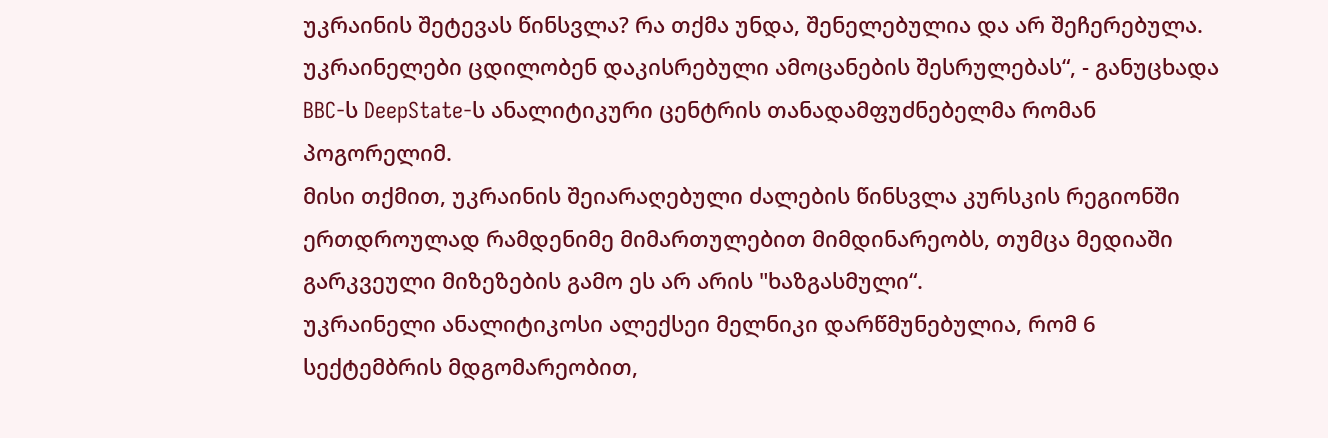უკრაინის შეტევას წინსვლა? რა თქმა უნდა, შენელებულია და არ შეჩერებულა. უკრაინელები ცდილობენ დაკისრებული ამოცანების შესრულებას“, - განუცხადა BBC-ს DeepState-ს ანალიტიკური ცენტრის თანადამფუძნებელმა რომან პოგორელიმ.
მისი თქმით, უკრაინის შეიარაღებული ძალების წინსვლა კურსკის რეგიონში ერთდროულად რამდენიმე მიმართულებით მიმდინარეობს, თუმცა მედიაში გარკვეული მიზეზების გამო ეს არ არის "ხაზგასმული“.
უკრაინელი ანალიტიკოსი ალექსეი მელნიკი დარწმუნებულია, რომ 6 სექტემბრის მდგომარეობით,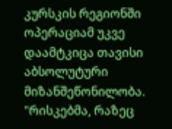კურსკის რეგიონში ოპერაციამ უკვე დაამტკიცა თავისი აბსოლუტური მიზანშეწონილობა.
"რისკებმა, რაზეც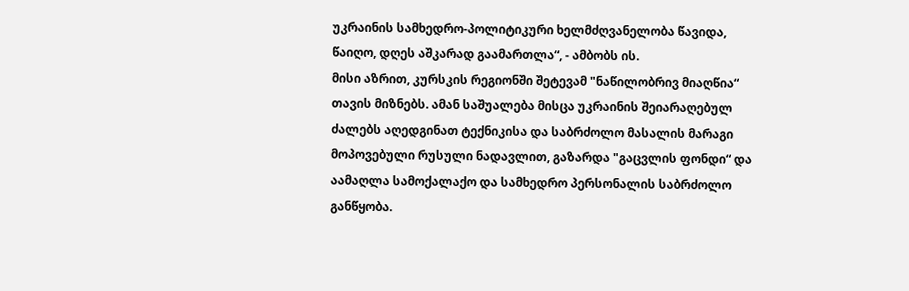უკრაინის სამხედრო-პოლიტიკური ხელმძღვანელობა წავიდა, წაიღო, დღეს აშკარად გაამართლა“, - ამბობს ის.
მისი აზრით, კურსკის რეგიონში შეტევამ "ნაწილობრივ მიაღწია“ თავის მიზნებს. ამან საშუალება მისცა უკრაინის შეიარაღებულ ძალებს აღედგინათ ტექნიკისა და საბრძოლო მასალის მარაგი მოპოვებული რუსული ნადავლით, გაზარდა "გაცვლის ფონდი“ და აამაღლა სამოქალაქო და სამხედრო პერსონალის საბრძოლო განწყობა.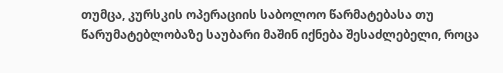თუმცა, კურსკის ოპერაციის საბოლოო წარმატებასა თუ წარუმატებლობაზე საუბარი მაშინ იქნება შესაძლებელი, როცა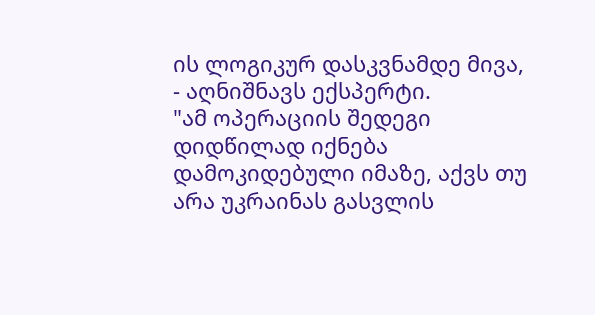ის ლოგიკურ დასკვნამდე მივა, - აღნიშნავს ექსპერტი.
"ამ ოპერაციის შედეგი დიდწილად იქნება დამოკიდებული იმაზე, აქვს თუ არა უკრაინას გასვლის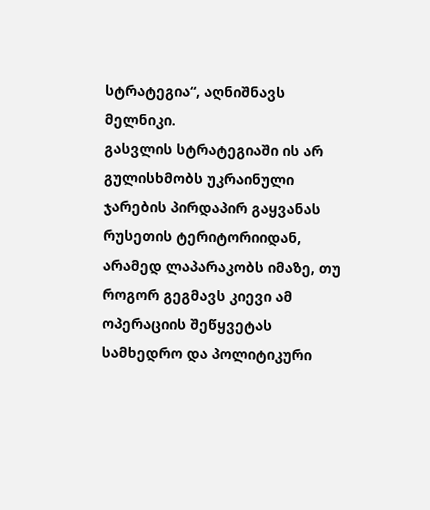სტრატეგია“, აღნიშნავს მელნიკი.
გასვლის სტრატეგიაში ის არ გულისხმობს უკრაინული ჯარების პირდაპირ გაყვანას რუსეთის ტერიტორიიდან, არამედ ლაპარაკობს იმაზე, თუ როგორ გეგმავს კიევი ამ ოპერაციის შეწყვეტას სამხედრო და პოლიტიკური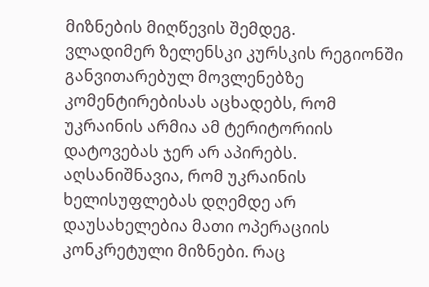მიზნების მიღწევის შემდეგ.
ვლადიმერ ზელენსკი კურსკის რეგიონში განვითარებულ მოვლენებზე კომენტირებისას აცხადებს, რომ უკრაინის არმია ამ ტერიტორიის დატოვებას ჯერ არ აპირებს.
აღსანიშნავია, რომ უკრაინის ხელისუფლებას დღემდე არ დაუსახელებია მათი ოპერაციის კონკრეტული მიზნები. რაც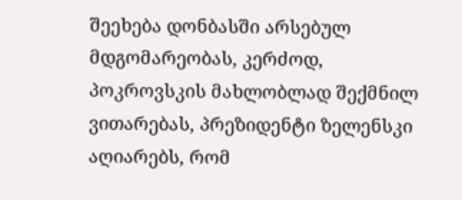შეეხება დონბასში არსებულ მდგომარეობას, კერძოდ, პოკროვსკის მახლობლად შექმნილ ვითარებას, პრეზიდენტი ზელენსკი აღიარებს, რომ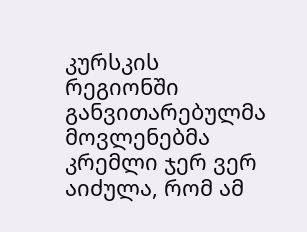კურსკის რეგიონში განვითარებულმა მოვლენებმა კრემლი ჯერ ვერ აიძულა, რომ ამ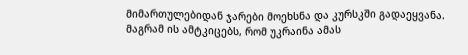მიმართულებიდან ჯარები მოეხსნა და კურსკში გადაეყვანა.
მაგრამ ის ამტკიცებს, რომ უკრაინა ამას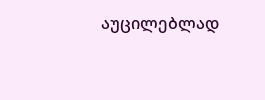აუცილებლად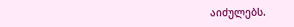აიძულებს.